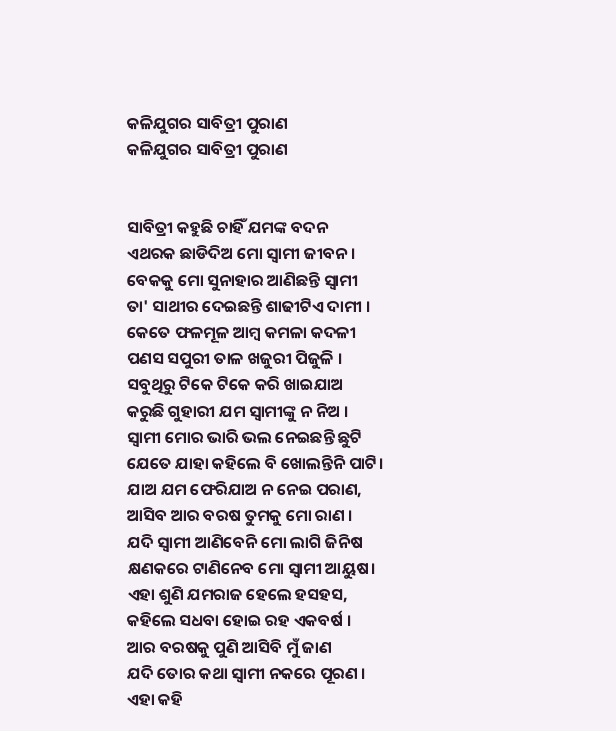କଳିଯୁଗର ସାବିତ୍ରୀ ପୁରାଣ
କଳିଯୁଗର ସାବିତ୍ରୀ ପୁରାଣ


ସାବିତ୍ରୀ କହୁଛି ଚାହିଁ ଯମଙ୍କ ବଦନ
ଏଥରକ ଛାଡିଦିଅ ମୋ ସ୍ବାମୀ ଜୀବନ ।
ବେକକୁ ମୋ ସୁନାହାର ଆଣିଛନ୍ତି ସ୍ବାମୀ
ତା' ସାଥୀର ଦେଇଛନ୍ତି ଶାଢୀଟିଏ ଦାମୀ ।
କେତେ ଫଳମୂଳ ଆମ୍ବ କମଳା କଦଳୀ
ପଣସ ସପୁରୀ ତାଳ ଖଜୁରୀ ପିଜୁଳି ।
ସବୁଥିରୁ ଟିକେ ଟିକେ କରି ଖାଇଯାଅ
କରୁଛି ଗୁହାରୀ ଯମ ସ୍ବାମୀଙ୍କୁ ନ ନିଅ ।
ସ୍ବାମୀ ମୋର ଭାରି ଭଲ ନେଇଛନ୍ତି ଛୁଟି
ଯେତେ ଯାହା କହିଲେ ବି ଖୋଲନ୍ତିନି ପାଟି।
ଯାଅ ଯମ ଫେରିଯାଅ ନ ନେଇ ପରାଣ,
ଆସିବ ଆର ବରଷ ତୁମକୁ ମୋ ରାଣ ।
ଯଦି ସ୍ବାମୀ ଆଣିବେନି ମୋ ଲାଗି ଜିନିଷ
କ୍ଷଣକରେ ଟାଣିନେବ ମୋ ସ୍ବାମୀ ଆୟୁଷ।
ଏହା ଶୁଣି ଯମରାଜ ହେଲେ ହସହସ,
କହିଲେ ସଧବା ହୋଇ ରହ ଏକବର୍ଷ ।
ଆର ବରଷକୁ ପୁଣି ଆସିବି ମୁଁ ଜାଣ
ଯଦି ତୋର କଥା ସ୍ବାମୀ ନକରେ ପୂରଣ ।
ଏହା କହି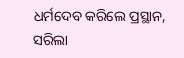ଧର୍ମଦେବ କରିଲେ ପ୍ରସ୍ଥାନ,
ସରିଲା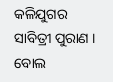କଳିଯୁଗର ସାବିତ୍ରୀ ପୁରାଣ ।
ବୋଲ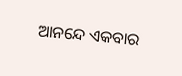ଆନନ୍ଦେ ଏକବାର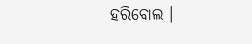ହରିବୋଲ ।